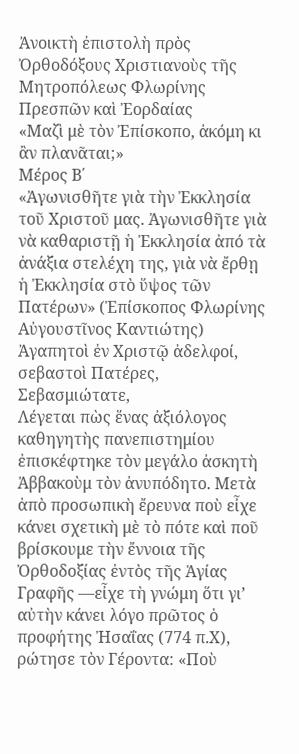Ἀνοικτὴ ἐπιστολὴ πρὸς Ὀρθοδόξους Χριστιανοὺς τῆς Μητροπόλεως Φλωρίνης Πρεσπῶν καὶ Ἐορδαίας
«Μαζὶ μὲ τὸν Ἐπίσκοπο, ἀκόμη κι ἂν πλανᾶται;»
Μέρος Β΄
«Ἀγωνισθῆτε γιὰ τὴν Ἐκκλησία τοῦ Χριστοῦ μας. Ἀγωνισθῆτε γιὰ νὰ καθαριστῇ ἡ Ἐκκλησία ἀπό τὰ ἀνάξια στελέχη της, γιὰ νὰ ἔρθῃ ἡ Ἐκκλησία στὸ ὕψος τῶν Πατέρων» (Ἐπίσκοπος Φλωρίνης Αὐγουστῖνος Καντιώτης)
Ἀγαπητοὶ ἐν Χριστῷ ἀδελφοί, σεβαστοὶ Πατέρες, Σεβασμιώτατε,
Λέγεται πὼς ἕνας ἀξιόλογος καθηγητὴς πανεπιστημίου ἐπισκέφτηκε τὸν μεγάλο ἀσκητὴ Ἀββακοὺμ τὸν ἀνυπόδητο. Μετὰ ἀπὸ προσωπικὴ ἔρευνα ποὺ εἶχε κάνει σχετικὴ μὲ τὸ πότε καὶ ποῦ βρίσκουμε τὴν ἔννοια τῆς Ὀρθοδοξίας ἐντὸς τῆς Ἁγίας Γραφῆς ―εἶχε τὴ γνώμη ὅτι γι’ αὐτὴν κάνει λόγο πρῶτος ὁ προφήτης Ἠσαΐας (774 π.Χ), ρώτησε τὸν Γέροντα: «Ποὺ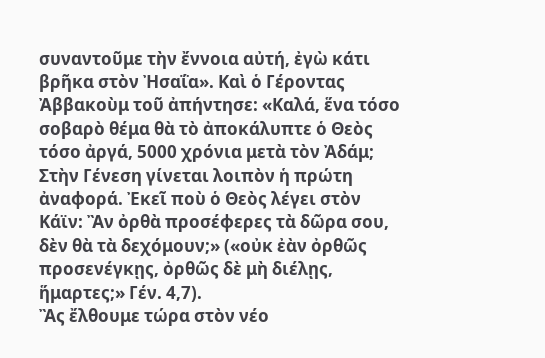συναντοῦμε τὴν ἔννοια αὐτή, ἐγὼ κάτι βρῆκα στὸν Ἠσαΐα». Καὶ ὁ Γέροντας Ἀββακοὺμ τοῦ ἀπήντησε: «Καλά, ἕνα τόσο σοβαρὸ θέμα θὰ τὸ ἀποκάλυπτε ὁ Θεὸς τόσο ἀργά, 5000 χρόνια μετὰ τὸν Ἀδάμ; Στὴν Γένεση γίνεται λοιπὸν ἡ πρώτη ἀναφορά. Ἐκεῖ ποὺ ὁ Θεὸς λέγει στὸν Κάϊν: Ἂν ὀρθὰ προσέφερες τὰ δῶρα σου, δὲν θὰ τὰ δεχόμουν;» («οὐκ ἐὰν ὀρθῶς προσενέγκῃς, ὀρθῶς δὲ μὴ διέλῃς, ἥμαρτες;» Γέν. 4,7).
Ἂς ἔλθουμε τώρα στὸν νέο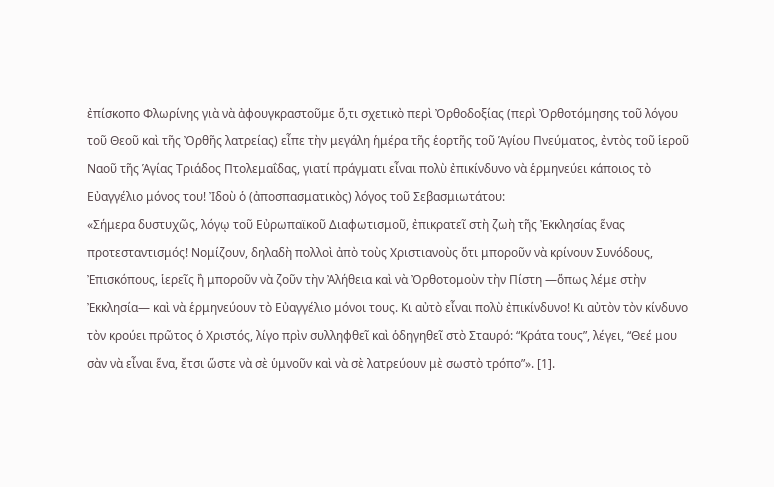ἐπίσκοπο Φλωρίνης γιὰ νὰ ἀφουγκραστοῦμε ὅ,τι σχετικὸ περὶ Ὀρθοδοξίας (περὶ Ὀρθοτόμησης τοῦ λόγου τοῦ Θεοῦ καὶ τῆς Ὀρθῆς λατρείας) εἶπε τὴν μεγάλη ἡμέρα τῆς ἑορτῆς τοῦ Ἁγίου Πνεύματος, ἐντὸς τοῦ ἱεροῦ Ναοῦ τῆς Ἁγίας Τριάδος Πτολεμαΐδας, γιατί πράγματι εἶναι πολὺ ἐπικίνδυνο νὰ ἑρμηνεύει κάποιος τὸ Εὐαγγέλιο μόνος του! Ἰδοὺ ὁ (ἀποσπασματικὸς) λόγος τοῦ Σεβασμιωτάτου:
«Σήμερα δυστυχῶς, λόγῳ τοῦ Εὐρωπαϊκοῦ Διαφωτισμοῦ, ἐπικρατεῖ στὴ ζωὴ τῆς Ἐκκλησίας ἕνας προτεσταντισμός! Νομίζουν, δηλαδὴ πολλοὶ ἀπὸ τοὺς Χριστιανοὺς ὅτι μποροῦν νὰ κρίνουν Συνόδους, Ἐπισκόπους, ἱερεῖς ἢ μποροῦν νὰ ζοῦν τὴν Ἀλήθεια καὶ νὰ Ὀρθοτομοὺν τὴν Πίστη ―ὅπως λέμε στὴν Ἐκκλησία― καὶ νὰ ἑρμηνεύουν τὸ Εὐαγγέλιο μόνοι τους. Κι αὐτὸ εἶναι πολὺ ἐπικίνδυνο! Κι αὐτὸν τὸν κίνδυνο τὸν κρούει πρῶτος ὁ Χριστός, λίγο πρὶν συλληφθεῖ καὶ ὁδηγηθεῖ στὸ Σταυρό: “Κράτα τους”, λέγει, “Θεέ μου σὰν νὰ εἶναι ἕνα, ἔτσι ὥστε νὰ σὲ ὑμνοῦν καὶ νὰ σὲ λατρεύουν μὲ σωστὸ τρόπο”». [1].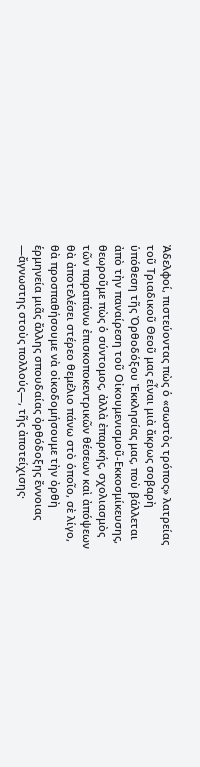Ἀδελφοί, πιστεύοντας πὼς ὁ «σωστὸς τρόπος» λατρείας τοῦ Τριαδικοῦ Θεοῦ μας εἶναι μιὰ ἄκρως σοβαρὴ ὑπόθεση τῆς Ὀρθοδόξου Ἐκκλησίας μας, ποὺ βάλλεται ἀπὸ τὴν παναίρεση τοῦ Οἰκουμενισμοῦ-Εκκοσμίκευσης, θεωροῦμε πὼς ὁ σύντομος, ἀλλὰ ἐπαρκής, σχολιασμὸς τῶν παραπάνω ἐπισκοποκεντρικῶν θέσεων καὶ ἀπόψεων θὰ ἀποτελέσει στέρεο θεμέλιο πάνω στὸ ὁποῖο, σὲ λίγο, θὰ προσπαθήσουμε νὰ οἰκοδομήσουμε τὴν ὀρθὴ ἑρμηνεία μιᾶς ἄλλης σπουδαίας ὀρθόδοξης ἔννοιας ―ἄγνωστης στοὺς πολλούς―, τῆς ἀποτείχισης·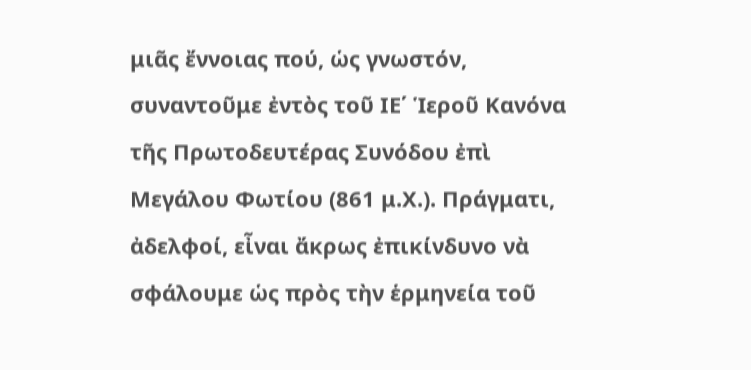μιᾶς ἔννοιας πού, ὡς γνωστόν, συναντοῦμε ἐντὸς τοῦ ΙΕ΄ Ἱεροῦ Κανόνα τῆς Πρωτοδευτέρας Συνόδου ἐπὶ Μεγάλου Φωτίου (861 μ.Χ.). Πράγματι, ἀδελφοί, εἶναι ἄκρως ἐπικίνδυνο νὰ σφάλουμε ὡς πρὸς τὴν ἑρμηνεία τοῦ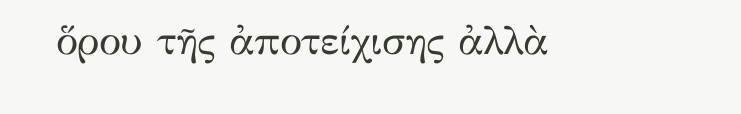ὅρου τῆς ἀποτείχισης ἀλλὰ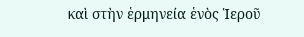καὶ στὴν ἑρμηνεία ἑνὸς Ἱεροῦ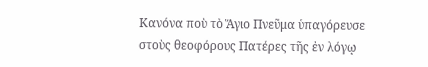Κανόνα ποὺ τὸ Ἅγιο Πνεῦμα ὑπαγόρευσε στοὺς θεοφόρους Πατέρες τῆς ἐν λόγῳ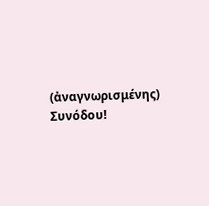(ἀναγνωρισμένης) Συνόδου!